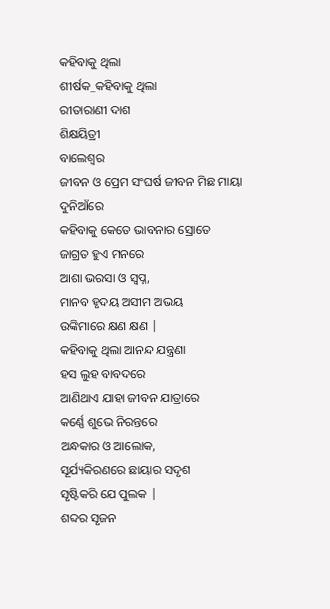କହିବାକୁ ଥିଲା
ଶୀର୍ଷକ_କହିବାକୁ ଥିଲା
ରୀତାରାଣୀ ଦାଶ
ଶିକ୍ଷୟିତ୍ରୀ
ବାଲେଶ୍ୱର
ଜୀବନ ଓ ପ୍ରେମ ସଂଘର୍ଷ ଜୀବନ ମିଛ ମାୟା ଦୁନିଆଁରେ
କହିବାକୁ କେତେ ଭାବନାର ସ୍ରୋତେ
ଜାଗ୍ରତ ହୁଏ ମନରେ
ଆଶା ଭରସା ଓ ସ୍ବପ୍ନ,
ମାନବ ହୃଦୟ ଅସୀମ ଅଭୟ
ଉଙ୍କିମାରେ କ୍ଷଣ କ୍ଷଣ |
କହିବାକୁ ଥିଲା ଆନନ୍ଦ ଯନ୍ତ୍ରଣା
ହସ ଲୁହ ବାବଦରେ
ଆଣିଥାଏ ଯାହା ଜୀବନ ଯାତ୍ରାରେ
କର୍ଣ୍ଣେ ଶୁଭେ ନିରନ୍ତରେ
ଅନ୍ଧକାର ଓ ଆଲୋକ,
ସୂର୍ଯ୍ୟକିରଣରେ ଛାୟାର ସଦୃଶ
ସୃଷ୍ଟିକରି ଯେ ପୁଲକ |
ଶବ୍ଦର ସୃଜନ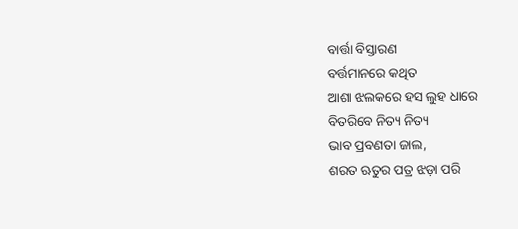ବାର୍ତ୍ତା ବିସ୍ତାରଣ
ବର୍ତ୍ତମାନରେ କଥିତ
ଆଶା ଝଲକରେ ହସ ଲୁହ ଧାରେ
ବିତରିବେ ନିତ୍ୟ ନିତ୍ୟ
ଭାବ ପ୍ରବଣତା ଜାଲ,
ଶରତ ଋତୁର ପତ୍ର ଝଡ଼ା ପରି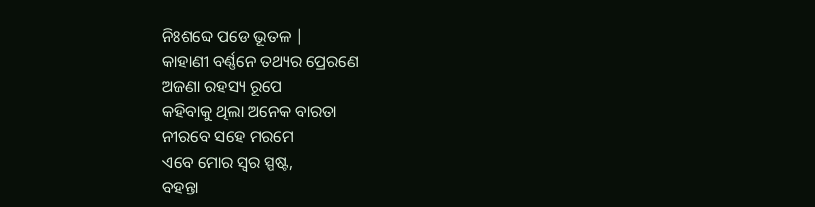ନିଃଶବ୍ଦେ ପଡେ ଭୂତଳ |
କାହାଣୀ ବର୍ଣ୍ଣନେ ତଥ୍ୟର ପ୍ରେରଣେ
ଅଜଣା ରହସ୍ୟ ରୂପେ
କହିବାକୁ ଥିଲା ଅନେକ ବାରତା
ନୀରବେ ସହେ ମରମେ
ଏବେ ମୋର ସ୍ୱର ସ୍ପଷ୍ଟ,
ବହନ୍ତା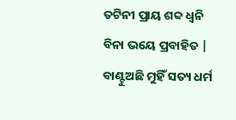ତଟିନୀ ପ୍ରାୟ ଶବ୍ଦ ଧ୍ୱନି
ବିନା ଭୟେ ପ୍ରବାହିତ |
ବାଣ୍ଟୁଅଛି ମୁହିଁ ସତ୍ୟ ଧର୍ମ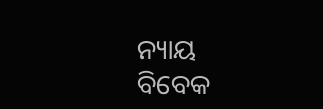ନ୍ୟାୟ
ବିବେକ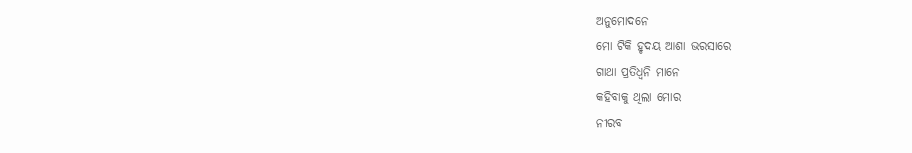ଅନୁମୋଦନେ
ମୋ ଟିକି ହୃଦୟ ଆଶା ଭରସାରେ
ଗାଥା ପ୍ରତିଧ୍ୱନି ମାନେ
କହିବାକୁ ଥିଲା ମୋର
ନୀରବ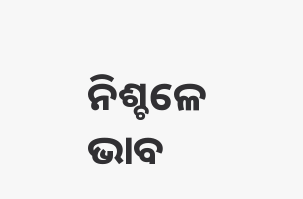ନିଶ୍ଚଳେ ଭାବ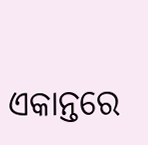ଏକାନ୍ତରେ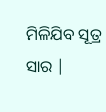ମିଳିଯିବ ସୂତ୍ର ସାର |